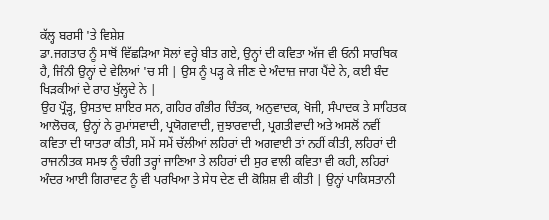ਕੱਲ੍ਹ ਬਰਸੀ 'ਤੇ ਵਿਸ਼ੇਸ਼
ਡਾ.ਜਗਤਾਰ ਨੂੰ ਸਾਥੋਂ ਵਿੱਛੜਿਆ ਸੋਲਾਂ ਵਰ੍ਹੇ ਬੀਤ ਗਏ, ਉਨ੍ਹਾਂ ਦੀ ਕਵਿਤਾ ਅੱਜ ਵੀ ਓਨੀ ਸਾਰਥਿਕ ਹੈ, ਜਿੰਨੀ ਉਨ੍ਹਾਂ ਦੇ ਵੇਲਿਆਂ 'ਚ ਸੀ | ਉਸ ਨੂੰ ਪੜ੍ਹ ਕੇ ਜੀਣ ਦੇ ਅੰਦਾਜ਼ ਜਾਗ ਪੈਂਦੇ ਨੇ, ਕਈ ਬੰਦ ਖਿੜਕੀਆਂ ਦੇ ਰਾਹ ਖੁੱਲ੍ਹਦੇ ਨੇ |
ਉਹ ਪ੍ਰੌੜ੍ਹ, ਉਸਤਾਦ ਸ਼ਾਇਰ ਸਨ, ਗਹਿਰ ਗੰਭੀਰ ਚਿੰਤਕ, ਅਨੁਵਾਦਕ, ਖੋਜੀ, ਸੰਪਾਦਕ ਤੇ ਸਾਹਿਤਕ ਆਲੋਚਕ, ਉਨ੍ਹਾਂ ਨੇ ਰੁਮਾਂਸਵਾਦੀ, ਪ੍ਰਯੋਗਵਾਦੀ, ਜੁਝਾਰਵਾਦੀ, ਪ੍ਰਗਤੀਵਾਦੀ ਅਤੇ ਅਸਲੋਂ ਨਵੀਂ ਕਵਿਤਾ ਦੀ ਯਾਤਰਾ ਕੀਤੀ, ਸਮੇਂ ਸਮੇਂ ਚੱਲੀਆਂ ਲਹਿਰਾਂ ਦੀ ਅਗਵਾਈ ਤਾਂ ਨਹੀਂ ਕੀਤੀ, ਲਹਿਰਾਂ ਦੀ ਰਾਜਨੀਤਕ ਸਮਝ ਨੂੰ ਚੰਗੀ ਤਰ੍ਹਾਂ ਜਾਣਿਆ ਤੇ ਲਹਿਰਾਂ ਦੀ ਸੁਰ ਵਾਲੀ ਕਵਿਤਾ ਵੀ ਕਹੀ, ਲਹਿਰਾਂ ਅੰਦਰ ਆਈ ਗਿਰਾਵਟ ਨੂੰ ਵੀ ਪਰਖਿਆ ਤੇ ਸੇਧ ਦੇਣ ਦੀ ਕੋਸ਼ਿਸ਼ ਵੀ ਕੀਤੀ | ਉਨ੍ਹਾਂ ਪਾਕਿਸਤਾਨੀ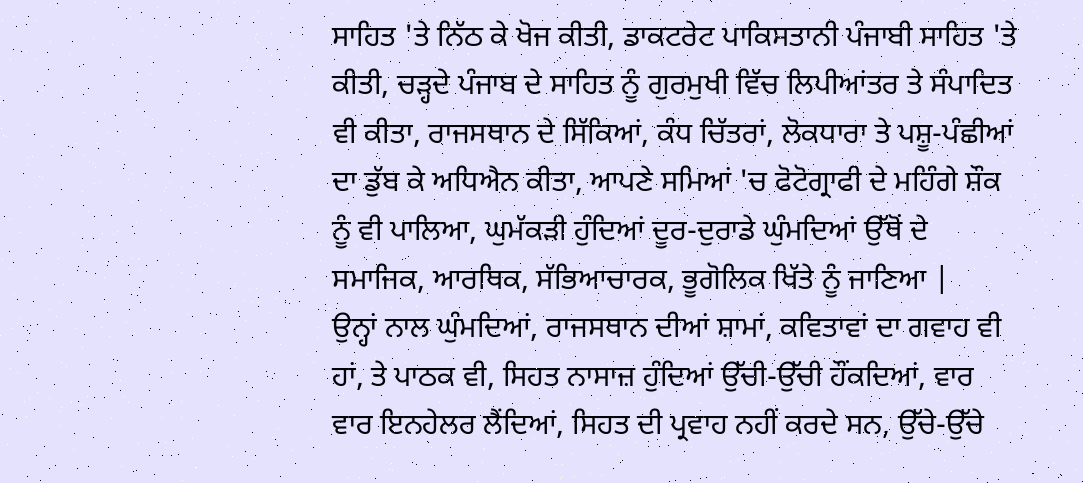ਸਾਹਿਤ 'ਤੇ ਨਿੱਠ ਕੇ ਖੋਜ ਕੀਤੀ, ਡਾਕਟਰੇਟ ਪਾਕਿਸਤਾਨੀ ਪੰਜਾਬੀ ਸਾਹਿਤ 'ਤੇ ਕੀਤੀ, ਚੜ੍ਹਦੇ ਪੰਜਾਬ ਦੇ ਸਾਹਿਤ ਨੂੰ ਗੁਰਮੁਖੀ ਵਿੱਚ ਲਿਪੀਆਂਤਰ ਤੇ ਸੰਪਾਦਿਤ ਵੀ ਕੀਤਾ, ਰਾਜਸਥਾਨ ਦੇ ਸਿੱਕਿਆਂ, ਕੰਧ ਚਿੱਤਰਾਂ, ਲੋਕਧਾਰਾ ਤੇ ਪਸ਼ੂ-ਪੰਛੀਆਂ ਦਾ ਡੁੱਬ ਕੇ ਅਧਿਐਨ ਕੀਤਾ, ਆਪਣੇ ਸਮਿਆਂ 'ਚ ਫੋਟੋਗ੍ਰਾਫੀ ਦੇ ਮਹਿੰਗੇ ਸ਼ੌਕ ਨੂੰ ਵੀ ਪਾਲਿਆ, ਘੁਮੱਕੜੀ ਹੁੰਦਿਆਂ ਦੂਰ-ਦੁਰਾਡੇ ਘੁੰਮਦਿਆਂ ਉੱਥੋਂ ਦੇ ਸਮਾਜਿਕ, ਆਰਥਿਕ, ਸੱਭਿਆਚਾਰਕ, ਭੂਗੋਲਿਕ ਖਿੱਤੇ ਨੂੰ ਜਾਣਿਆ |
ਉਨ੍ਹਾਂ ਨਾਲ ਘੁੰਮਦਿਆਂ, ਰਾਜਸਥਾਨ ਦੀਆਂ ਸ਼ਾਮਾਂ, ਕਵਿਤਾਵਾਂ ਦਾ ਗਵਾਹ ਵੀ ਹਾਂ, ਤੇ ਪਾਠਕ ਵੀ, ਸਿਹਤ ਨਾਸਾਜ਼ ਹੁੰਦਿਆਂ ਉੱਚੀ-ਉੱਚੀ ਹੌਂਕਦਿਆਂ, ਵਾਰ ਵਾਰ ਇਨਹੇਲਰ ਲੈਂਦਿਆਂ, ਸਿਹਤ ਦੀ ਪ੍ਰਵਾਹ ਨਹੀਂ ਕਰਦੇ ਸਨ, ਉੱਚੇ-ਉੱਚੇ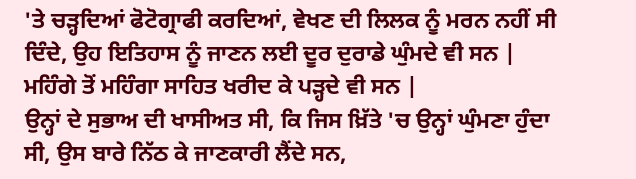'ਤੇ ਚੜ੍ਹਦਿਆਂ ਫੋਟੋਗ੍ਰਾਫੀ ਕਰਦਿਆਂ, ਵੇਖਣ ਦੀ ਲਿਲਕ ਨੂੰ ਮਰਨ ਨਹੀਂ ਸੀ ਦਿੰਦੇ, ਉਹ ਇਤਿਹਾਸ ਨੂੰ ਜਾਣਨ ਲਈ ਦੂਰ ਦੁਰਾਡੇ ਘੁੰਮਦੇ ਵੀ ਸਨ | ਮਹਿੰਗੇ ਤੋਂ ਮਹਿੰਗਾ ਸਾਹਿਤ ਖਰੀਦ ਕੇ ਪੜ੍ਹਦੇ ਵੀ ਸਨ |
ਉਨ੍ਹਾਂ ਦੇ ਸੁਭਾਅ ਦੀ ਖਾਸੀਅਤ ਸੀ, ਕਿ ਜਿਸ ਖ਼ਿੱਤੇ 'ਚ ਉਨ੍ਹਾਂ ਘੁੰਮਣਾ ਹੁੰਦਾ ਸੀ, ਉਸ ਬਾਰੇ ਨਿੱਠ ਕੇ ਜਾਣਕਾਰੀ ਲੈਂਦੇ ਸਨ,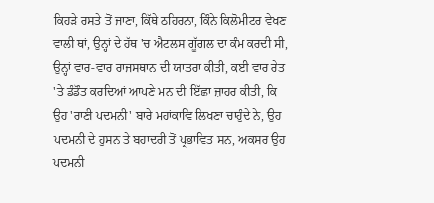ਕਿਹੜੇ ਰਸਤੇ ਤੋਂ ਜਾਣਾ, ਕਿੱਥੇ ਠਹਿਰਨਾ, ਕਿੰਨੇ ਕਿਲੋਮੀਟਰ ਵੇਖਣ ਵਾਲੀ ਥਾਂ, ਉਨ੍ਹਾਂ ਦੇ ਹੱਥ 'ਚ ਐਟਲਸ ਗੂੱਗਲ ਦਾ ਕੰਮ ਕਰਦੀ ਸੀ, ਉਨ੍ਹਾਂ ਵਾਰ-ਵਾਰ ਰਾਜਸਥਾਨ ਦੀ ਯਾਤਰਾ ਕੀਤੀ, ਕਈ ਵਾਰ ਰੇਤ 'ਤੇ ਡੰਡੌਤ ਕਰਦਿਆਂ ਆਪਣੇ ਮਨ ਦੀ ਇੱਛਾ ਜ਼ਾਹਰ ਕੀਤੀ, ਕਿ ਉਹ 'ਰਾਣੀ ਪਦਮਨੀ' ਬਾਰੇ ਮਹਾਂਕਾਵਿ ਲਿਖਣਾ ਚਾਹੁੰਦੇ ਨੇ, ਉਹ ਪਦਮਨੀ ਦੇ ਹੁਸਨ ਤੇ ਬਹਾਦਰੀ ਤੋਂ ਪ੍ਰਭਾਵਿਤ ਸਨ, ਅਕਸਰ ਉਹ ਪਦਮਨੀ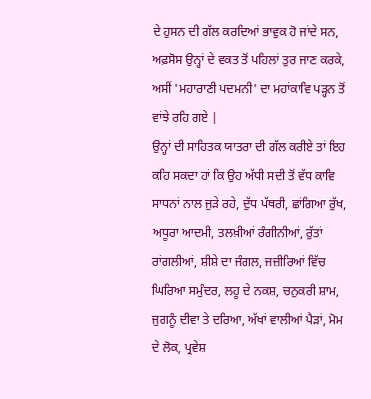ਦੇ ਹੁਸਨ ਦੀ ਗੱਲ ਕਰਦਿਆਂ ਭਾਵੁਕ ਹੋ ਜਾਂਦੇ ਸਨ, ਅਫ਼ਸੋਸ ਉਨ੍ਹਾਂ ਦੇ ਵਕਤ ਤੋਂ ਪਹਿਲਾਂ ਤੁਰ ਜਾਣ ਕਰਕੇ, ਅਸੀਂ 'ਮਹਾਰਾਣੀ ਪਦਮਨੀ' ਦਾ ਮਹਾਂਕਾਵਿ ਪੜ੍ਹਨ ਤੋਂ ਵਾਂਝੇ ਰਹਿ ਗਏ |
ਉਨ੍ਹਾਂ ਦੀ ਸਾਹਿਤਕ ਯਾਤਰਾ ਦੀ ਗੱਲ ਕਰੀਏ ਤਾਂ ਇਹ ਕਹਿ ਸਕਦਾ ਹਾਂ ਕਿ ਉਹ ਅੱਧੀ ਸਦੀ ਤੋਂ ਵੱਧ ਕਾਵਿ ਸਾਧਨਾਂ ਨਾਲ ਜੁੜੇ ਰਹੇ, ਦੁੱਧ ਪੱਥਰੀ, ਛਾਂਗਿਆ ਰੁੱਖ, ਅਧੂਰਾ ਆਦਮੀ, ਤਲਖ਼ੀਆਂ ਰੰਗੀਨੀਆਂ, ਰੁੱਤਾਂ ਰਾਂਗਲੀਆਂ, ਸ਼ੀਸ਼ੇ ਦਾ ਜੰਗਲ, ਜਜ਼ੀਰਿਆਂ ਵਿੱਚ ਘਿਰਿਆ ਸਮੁੰਦਰ, ਲਹੂ ਦੇ ਨਕਸ਼, ਚਨੁਕਰੀ ਸ਼ਾਮ, ਜੁਗਨੂੰ ਦੀਵਾ ਤੇ ਦਰਿਆ, ਅੱਖਾਂ ਵਾਲੀਆਂ ਪੈੜਾਂ, ਮੋਮ ਦੇ ਲੋਕ, ਪ੍ਰਵੇਸ਼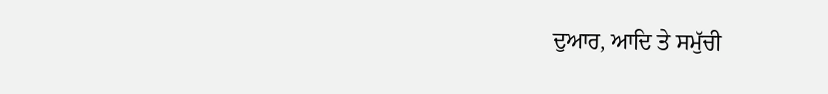ਦੁਆਰ, ਆਦਿ ਤੇ ਸਮੁੱਚੀ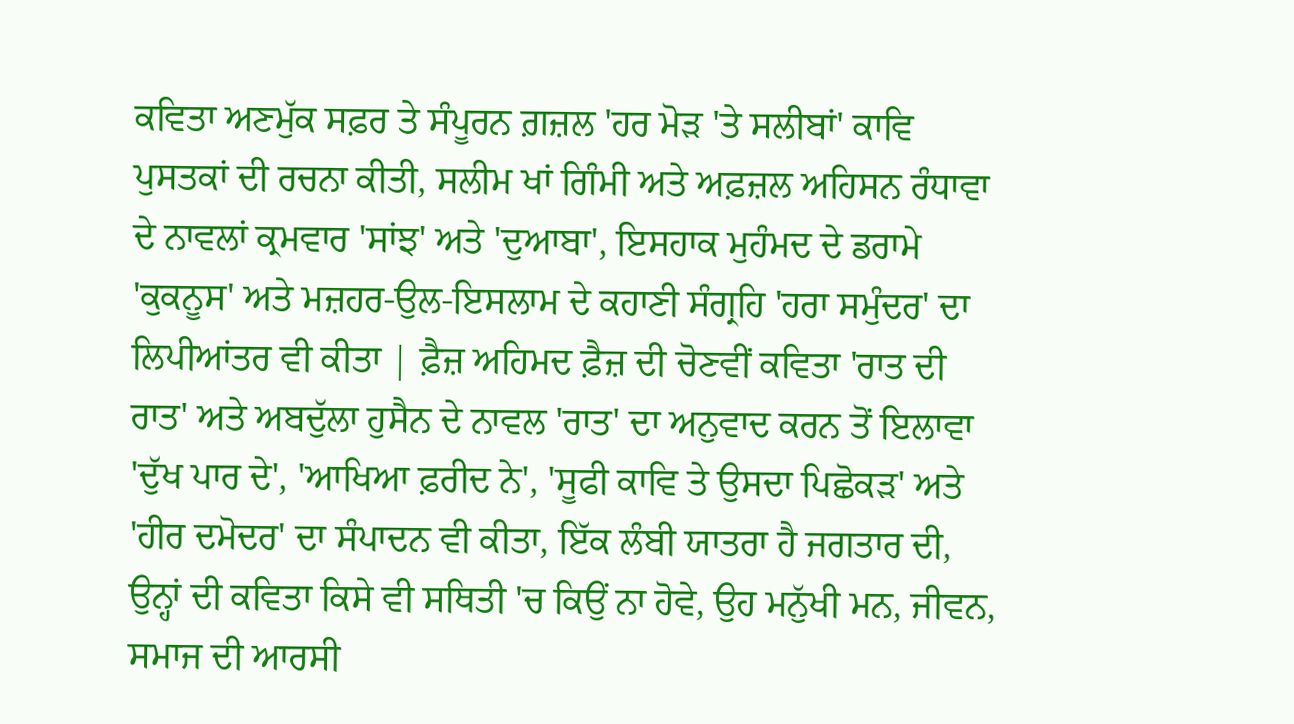ਕਵਿਤਾ ਅਣਮੁੱਕ ਸਫ਼ਰ ਤੇ ਸੰਪੂਰਨ ਗ਼ਜ਼ਲ 'ਹਰ ਮੋੜ 'ਤੇ ਸਲੀਬਾਂ' ਕਾਵਿ ਪੁਸਤਕਾਂ ਦੀ ਰਚਨਾ ਕੀਤੀ, ਸਲੀਮ ਖਾਂ ਗਿੰਮੀ ਅਤੇ ਅਫ਼ਜ਼ਲ ਅਹਿਸਨ ਰੰਧਾਵਾ ਦੇ ਨਾਵਲਾਂ ਕ੍ਰਮਵਾਰ 'ਸਾਂਝ' ਅਤੇ 'ਦੁਆਬਾ', ਇਸਹਾਕ ਮੁਹੰਮਦ ਦੇ ਡਰਾਮੇ 'ਕੁਕਨੂਸ' ਅਤੇ ਮਜ਼ਹਰ-ਉਲ-ਇਸਲਾਮ ਦੇ ਕਹਾਣੀ ਸੰਗ੍ਰਹਿ 'ਹਰਾ ਸਮੁੰਦਰ' ਦਾ ਲਿਪੀਆਂਤਰ ਵੀ ਕੀਤਾ | ਫ਼ੈਜ਼ ਅਹਿਮਦ ਫ਼ੈਜ਼ ਦੀ ਚੋਣਵੀਂ ਕਵਿਤਾ 'ਰਾਤ ਦੀ ਰਾਤ' ਅਤੇ ਅਬਦੁੱਲਾ ਹੁਸੈਨ ਦੇ ਨਾਵਲ 'ਰਾਤ' ਦਾ ਅਨੁਵਾਦ ਕਰਨ ਤੋਂ ਇਲਾਵਾ 'ਦੁੱਖ ਪਾਰ ਦੇ', 'ਆਖਿਆ ਫ਼ਰੀਦ ਨੇ', 'ਸੂਫੀ ਕਾਵਿ ਤੇ ਉਸਦਾ ਪਿਛੋਕੜ' ਅਤੇ 'ਹੀਰ ਦਮੋਦਰ' ਦਾ ਸੰਪਾਦਨ ਵੀ ਕੀਤਾ, ਇੱਕ ਲੰਬੀ ਯਾਤਰਾ ਹੈ ਜਗਤਾਰ ਦੀ, ਉਨ੍ਹਾਂ ਦੀ ਕਵਿਤਾ ਕਿਸੇ ਵੀ ਸਥਿਤੀ 'ਚ ਕਿਉਂ ਨਾ ਹੋਵੇ, ਉਹ ਮਨੁੱਖੀ ਮਨ, ਜੀਵਨ, ਸਮਾਜ ਦੀ ਆਰਸੀ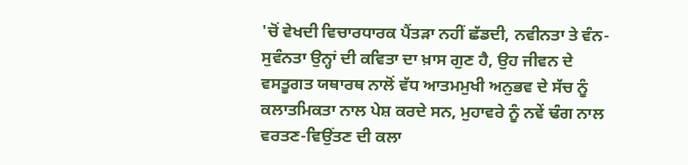'ਚੋਂ ਵੇਖਦੀ ਵਿਚਾਰਧਾਰਕ ਪੈਂਤੜਾ ਨਹੀਂ ਛੱਡਦੀ, ਨਵੀਨਤਾ ਤੇ ਵੰਨ-ਸੁਵੰਨਤਾ ਉਨ੍ਹਾਂ ਦੀ ਕਵਿਤਾ ਦਾ ਖ਼ਾਸ ਗੁਣ ਹੈ, ਉਹ ਜੀਵਨ ਦੇ ਵਸਤੂਗਤ ਯਥਾਰਥ ਨਾਲੋਂ ਵੱਧ ਆਤਮਮੁਖੀ ਅਨੁਭਵ ਦੇ ਸੱਚ ਨੂੰ ਕਲਾਤਮਿਕਤਾ ਨਾਲ ਪੇਸ਼ ਕਰਦੇ ਸਨ, ਮੁਹਾਵਰੇ ਨੂੰ ਨਵੇਂ ਢੰਗ ਨਾਲ ਵਰਤਣ-ਵਿਉਂਤਣ ਦੀ ਕਲਾ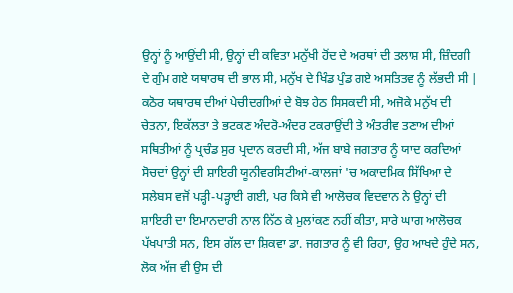ਉਨ੍ਹਾਂ ਨੂੰ ਆਉਂਦੀ ਸੀ, ਉਨ੍ਹਾਂ ਦੀ ਕਵਿਤਾ ਮਨੁੱਖੀ ਹੋਂਦ ਦੇ ਅਰਥਾਂ ਦੀ ਤਲਾਸ਼ ਸੀ, ਜ਼ਿੰਦਗੀ ਦੇ ਗੁੰਮ ਗਏ ਯਥਾਰਥ ਦੀ ਭਾਲ ਸੀ, ਮਨੁੱਖ ਦੇ ਖਿੰਡ ਪੁੰਡ ਗਏ ਅਸਤਿਤਵ ਨੂੰ ਲੱਭਦੀ ਸੀ | ਕਠੋਰ ਯਥਾਰਥ ਦੀਆਂ ਪੇਚੀਦਗੀਆਂ ਦੇ ਬੋਝ ਹੇਠ ਸਿਸਕਦੀ ਸੀ, ਅਜੋਕੇ ਮਨੁੱਖ ਦੀ ਚੇਤਨਾ, ਇਕੱਲਤਾ ਤੇ ਭਟਕਣ ਅੰਦਰੋ-ਅੰਦਰ ਟਕਰਾਉਂਦੀ ਤੇ ਅੰਤਰੀਵ ਤਣਾਅ ਦੀਆਂ ਸਥਿਤੀਆਂ ਨੂੰ ਪ੍ਰਚੰਡ ਸੁਰ ਪ੍ਰਦਾਨ ਕਰਦੀ ਸੀ, ਅੱਜ ਬਾਬੇ ਜਗਤਾਰ ਨੂੰ ਯਾਦ ਕਰਦਿਆਂ ਸੋਚਦਾਂ ਉਨ੍ਹਾਂ ਦੀ ਸ਼ਾਇਰੀ ਯੂਨੀਵਰਸਿਟੀਆਂ-ਕਾਲਜਾਂ 'ਚ ਅਕਾਦਮਿਕ ਸਿੱਖਿਆ ਦੇ ਸਲੇਬਸ ਵਜੋਂ ਪੜ੍ਹੀ-ਪੜ੍ਹਾਈ ਗਈ, ਪਰ ਕਿਸੇ ਵੀ ਆਲੋਚਕ ਵਿਦਵਾਨ ਨੇ ਉਨ੍ਹਾਂ ਦੀ ਸ਼ਾਇਰੀ ਦਾ ਇਮਾਨਦਾਰੀ ਨਾਲ ਨਿੱਠ ਕੇ ਮੁਲਾਂਕਣ ਨਹੀਂ ਕੀਤਾ, ਸਾਰੇ ਘਾਗ ਆਲੋਚਕ ਪੱਖਪਾਤੀ ਸਨ, ਇਸ ਗੱਲ ਦਾ ਸ਼ਿਕਵਾ ਡਾ. ਜਗਤਾਰ ਨੂੰ ਵੀ ਰਿਹਾ, ਉਹ ਆਖਦੇ ਹੁੰਦੇ ਸਨ, ਲੋਕ ਅੱਜ ਵੀ ਉਸ ਦੀ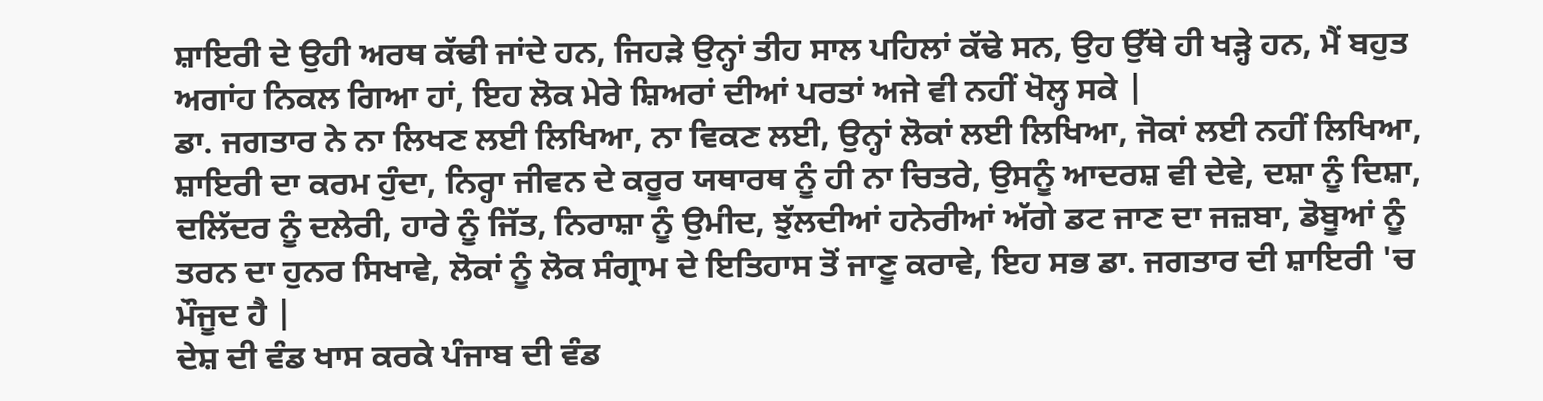ਸ਼ਾਇਰੀ ਦੇ ਉਹੀ ਅਰਥ ਕੱਢੀ ਜਾਂਦੇ ਹਨ, ਜਿਹੜੇ ਉਨ੍ਹਾਂ ਤੀਹ ਸਾਲ ਪਹਿਲਾਂ ਕੱਢੇ ਸਨ, ਉਹ ਉੱਥੇ ਹੀ ਖੜ੍ਹੇ ਹਨ, ਮੈਂ ਬਹੁਤ ਅਗਾਂਹ ਨਿਕਲ ਗਿਆ ਹਾਂ, ਇਹ ਲੋਕ ਮੇਰੇ ਸ਼ਿਅਰਾਂ ਦੀਆਂ ਪਰਤਾਂ ਅਜੇ ਵੀ ਨਹੀਂ ਖੋਲ੍ਹ ਸਕੇ |
ਡਾ. ਜਗਤਾਰ ਨੇ ਨਾ ਲਿਖਣ ਲਈ ਲਿਖਿਆ, ਨਾ ਵਿਕਣ ਲਈ, ਉਨ੍ਹਾਂ ਲੋਕਾਂ ਲਈ ਲਿਖਿਆ, ਜੋਕਾਂ ਲਈ ਨਹੀਂ ਲਿਖਿਆ, ਸ਼ਾਇਰੀ ਦਾ ਕਰਮ ਹੁੰਦਾ, ਨਿਰ੍ਹਾ ਜੀਵਨ ਦੇ ਕਰੂਰ ਯਥਾਰਥ ਨੂੰ ਹੀ ਨਾ ਚਿਤਰੇ, ਉਸਨੂੰ ਆਦਰਸ਼ ਵੀ ਦੇਵੇ, ਦਸ਼ਾ ਨੂੰ ਦਿਸ਼ਾ, ਦਲਿੱਦਰ ਨੂੰ ਦਲੇਰੀ, ਹਾਰੇ ਨੂੰ ਜਿੱਤ, ਨਿਰਾਸ਼ਾ ਨੂੰ ਉਮੀਦ, ਝੁੱਲਦੀਆਂ ਹਨੇਰੀਆਂ ਅੱਗੇ ਡਟ ਜਾਣ ਦਾ ਜਜ਼ਬਾ, ਡੋਬੂਆਂ ਨੂੰ ਤਰਨ ਦਾ ਹੁਨਰ ਸਿਖਾਵੇ, ਲੋਕਾਂ ਨੂੰ ਲੋਕ ਸੰਗ੍ਰਾਮ ਦੇ ਇਤਿਹਾਸ ਤੋਂ ਜਾਣੂ ਕਰਾਵੇ, ਇਹ ਸਭ ਡਾ. ਜਗਤਾਰ ਦੀ ਸ਼ਾਇਰੀ 'ਚ ਮੌਜੂਦ ਹੈ |
ਦੇਸ਼ ਦੀ ਵੰਡ ਖਾਸ ਕਰਕੇ ਪੰਜਾਬ ਦੀ ਵੰਡ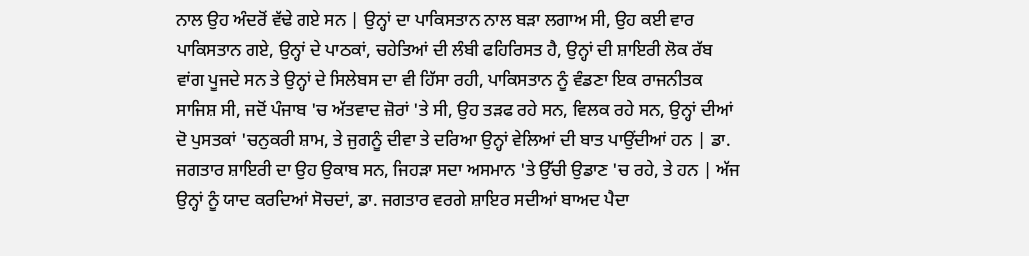ਨਾਲ ਉਹ ਅੰਦਰੋਂ ਵੱਢੇ ਗਏ ਸਨ | ਉਨ੍ਹਾਂ ਦਾ ਪਾਕਿਸਤਾਨ ਨਾਲ ਬੜਾ ਲਗਾਅ ਸੀ, ਉਹ ਕਈ ਵਾਰ ਪਾਕਿਸਤਾਨ ਗਏ, ਉਨ੍ਹਾਂ ਦੇ ਪਾਠਕਾਂ, ਚਹੇਤਿਆਂ ਦੀ ਲੰਬੀ ਫਹਿਰਿਸਤ ਹੈ, ਉਨ੍ਹਾਂ ਦੀ ਸ਼ਾਇਰੀ ਲੋਕ ਰੱਬ ਵਾਂਗ ਪੂਜਦੇ ਸਨ ਤੇ ਉਨ੍ਹਾਂ ਦੇ ਸਿਲੇਬਸ ਦਾ ਵੀ ਹਿੱਸਾ ਰਹੀ, ਪਾਕਿਸਤਾਨ ਨੂੰ ਵੰਡਣਾ ਇਕ ਰਾਜਨੀਤਕ ਸਾਜਿਸ਼ ਸੀ, ਜਦੋਂ ਪੰਜਾਬ 'ਚ ਅੱਤਵਾਦ ਜ਼ੋਰਾਂ 'ਤੇ ਸੀ, ਉਹ ਤੜਫ ਰਹੇ ਸਨ, ਵਿਲਕ ਰਹੇ ਸਨ, ਉਨ੍ਹਾਂ ਦੀਆਂ ਦੋ ਪੁਸਤਕਾਂ 'ਚਨੁਕਰੀ ਸ਼ਾਮ, ਤੇ ਜੁਗਨੂੰ ਦੀਵਾ ਤੇ ਦਰਿਆ ਉਨ੍ਹਾਂ ਵੇਲਿਆਂ ਦੀ ਬਾਤ ਪਾਉਂਦੀਆਂ ਹਨ | ਡਾ. ਜਗਤਾਰ ਸ਼ਾਇਰੀ ਦਾ ਉਹ ਉਕਾਬ ਸਨ, ਜਿਹੜਾ ਸਦਾ ਅਸਮਾਨ 'ਤੇ ਉੱਚੀ ਉਡਾਣ 'ਚ ਰਹੇ, ਤੇ ਹਨ | ਅੱਜ ਉਨ੍ਹਾਂ ਨੂੰ ਯਾਦ ਕਰਦਿਆਂ ਸੋਚਦਾਂ, ਡਾ. ਜਗਤਾਰ ਵਰਗੇ ਸ਼ਾਇਰ ਸਦੀਆਂ ਬਾਅਦ ਪੈਦਾ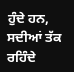ਹੁੰਦੇ ਹਨ, ਸਦੀਆਂ ਤੱਕ ਰਹਿੰਦੇ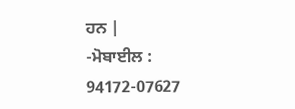ਹਨ |
-ਮੋਬਾਈਲ : 94172-07627